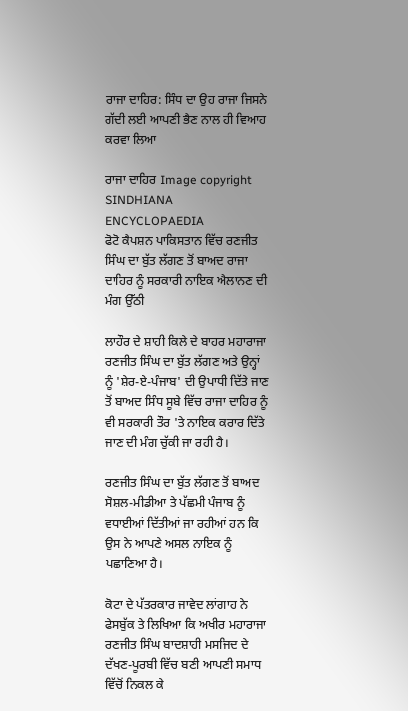ਰਾਜਾ ਦਾਹਿਰ: ਸਿੰਧ ਦਾ ਉਹ ਰਾਜਾ ਜਿਸਨੇ ਗੱਦੀ ਲਈ ਆਪਣੀ ਭੈਣ ਨਾਲ ਹੀ ਵਿਆਹ ਕਰਵਾ ਲਿਆ

ਰਾਜਾ ਦਾਹਿਰ Image copyright SINDHIANA ENCYCLOPAEDIA
ਫੋਟੋ ਕੈਪਸ਼ਨ ਪਾਕਿਸਤਾਨ ਵਿੱਚ ਰਣਜੀਤ ਸਿੰਘ ਦਾ ਬੁੱਤ ਲੱਗਣ ਤੋਂ ਬਾਅਦ ਰਾਜਾ ਦਾਹਿਰ ਨੂੰ ਸਰਕਾਰੀ ਨਾਇਕ ਐਲਾਨਣ ਦੀ ਮੰਗ ਉੱਠੀ

ਲਾਹੌਰ ਦੇ ਸ਼ਾਹੀ ਕਿਲੇ ਦੇ ਬਾਹਰ ਮਹਾਰਾਜਾ ਰਣਜੀਤ ਸਿੰਘ ਦਾ ਬੁੱਤ ਲੱਗਣ ਅਤੇ ਉਨ੍ਹਾਂ ਨੂੰ 'ਸ਼ੇਰ-ਏ-ਪੰਜਾਬ' ਦੀ ਉਪਾਧੀ ਦਿੱਤੇ ਜਾਣ ਤੋਂ ਬਾਅਦ ਸਿੰਧ ਸੂਬੇ ਵਿੱਚ ਰਾਜਾ ਦਾਹਿਰ ਨੂੰ ਵੀ ਸਰਕਾਰੀ ਤੌਰ 'ਤੇ ਨਾਇਕ ਕਰਾਰ ਦਿੱਤੇ ਜਾਣ ਦੀ ਮੰਗ ਚੁੱਕੀ ਜਾ ਰਹੀ ਹੈ।

ਰਣਜੀਤ ਸਿੰਘ ਦਾ ਬੁੱਤ ਲੱਗਣ ਤੋਂ ਬਾਅਦ ਸੋਸ਼ਲ-ਮੀਡੀਆ ਤੇ ਪੱਛਮੀ ਪੰਜਾਬ ਨੂੰ ਵਧਾਈਆਂ ਦਿੱਤੀਆਂ ਜਾ ਰਹੀਆਂ ਹਨ ਕਿ ਉਸ ਨੇ ਆਪਣੇ ਅਸਲ ਨਾਇਕ ਨੂੰ ਪਛਾਣਿਆ ਹੈ।

ਕੋਟਾ ਦੇ ਪੱਤਰਕਾਰ ਜਾਵੇਦ ਲਾਂਗਾਹ ਨੇ ਫੇਸਬੁੱਕ ਤੇ ਲਿਖਿਆ ਕਿ ਅਖੀਰ ਮਹਾਰਾਜਾ ਰਣਜੀਤ ਸਿੰਘ ਬਾਦਸ਼ਾਹੀ ਮਸਜਿਦ ਦੇ ਦੱਖਣ-ਪੂਰਬੀ ਵਿੱਚ ਬਣੀ ਆਪਣੀ ਸਮਾਧ ਵਿੱਚੋਂ ਨਿਕਲ ਕੇ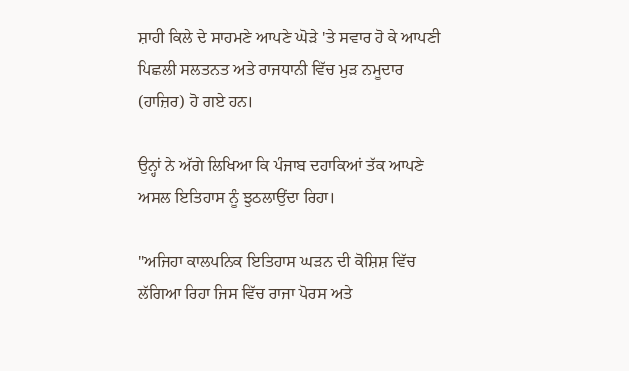ਸ਼ਾਹੀ ਕਿਲੇ ਦੇ ਸਾਹਮਣੇ ਆਪਣੇ ਘੋੜੇ 'ਤੇ ਸਵਾਰ ਹੋ ਕੇ ਆਪਣੀ ਪਿਛਲੀ ਸਲਤਨਤ ਅਤੇ ਰਾਜਧਾਨੀ ਵਿੱਚ ਮੁੜ ਨਮੂਦਾਰ (ਹਾਜ਼ਿਰ) ਹੋ ਗਏ ਹਨ।

ਉਨ੍ਹਾਂ ਨੇ ਅੱਗੇ ਲਿਖਿਆ ਕਿ ਪੰਜਾਬ ਦਹਾਕਿਆਂ ਤੱਕ ਆਪਣੇ ਅਸਲ ਇਤਿਹਾਸ ਨੂੰ ਝੁਠਲਾਉਂਦਾ ਰਿਹਾ।

"ਅਜਿਹਾ ਕਾਲਪਨਿਕ ਇਤਿਹਾਸ ਘੜਨ ਦੀ ਕੋਸ਼ਿਸ਼ ਵਿੱਚ ਲੱਗਿਆ ਰਿਹਾ ਜਿਸ ਵਿੱਚ ਰਾਜਾ ਪੋਰਸ ਅਤੇ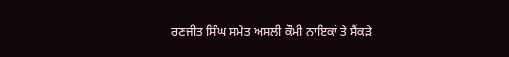ਰਣਜੀਤ ਸਿੰਘ ਸਮੇਤ ਅਸਲੀ ਕੌਮੀ ਨਾਇਕਾਂ ਤੇ ਸੈਂਕੜੇ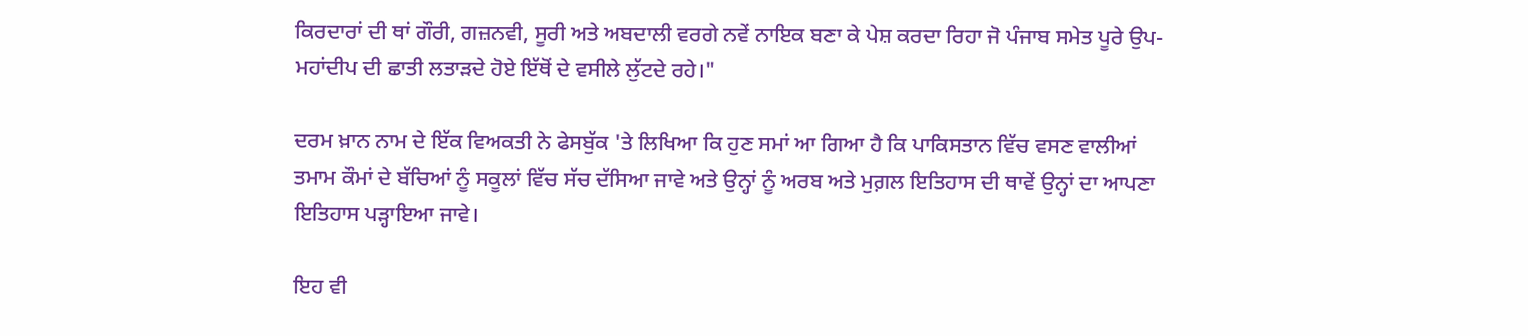ਕਿਰਦਾਰਾਂ ਦੀ ਥਾਂ ਗੌਰੀ, ਗਜ਼ਨਵੀ, ਸੂਰੀ ਅਤੇ ਅਬਦਾਲੀ ਵਰਗੇ ਨਵੇਂ ਨਾਇਕ ਬਣਾ ਕੇ ਪੇਸ਼ ਕਰਦਾ ਰਿਹਾ ਜੋ ਪੰਜਾਬ ਸਮੇਤ ਪੂਰੇ ਉਪ-ਮਹਾਂਦੀਪ ਦੀ ਛਾਤੀ ਲਤਾੜਦੇ ਹੋਏ ਇੱਥੋਂ ਦੇ ਵਸੀਲੇ ਲੁੱਟਦੇ ਰਹੇ।"

ਦਰਮ ਖ਼ਾਨ ਨਾਮ ਦੇ ਇੱਕ ਵਿਅਕਤੀ ਨੇ ਫੇਸਬੁੱਕ 'ਤੇ ਲਿਖਿਆ ਕਿ ਹੁਣ ਸਮਾਂ ਆ ਗਿਆ ਹੈ ਕਿ ਪਾਕਿਸਤਾਨ ਵਿੱਚ ਵਸਣ ਵਾਲੀਆਂ ਤਮਾਮ ਕੌਮਾਂ ਦੇ ਬੱਚਿਆਂ ਨੂੰ ਸਕੂਲਾਂ ਵਿੱਚ ਸੱਚ ਦੱਸਿਆ ਜਾਵੇ ਅਤੇ ਉਨ੍ਹਾਂ ਨੂੰ ਅਰਬ ਅਤੇ ਮੁਗ਼ਲ ਇਤਿਹਾਸ ਦੀ ਥਾਵੇਂ ਉਨ੍ਹਾਂ ਦਾ ਆਪਣਾ ਇਤਿਹਾਸ ਪੜ੍ਹਾਇਆ ਜਾਵੇ।

ਇਹ ਵੀ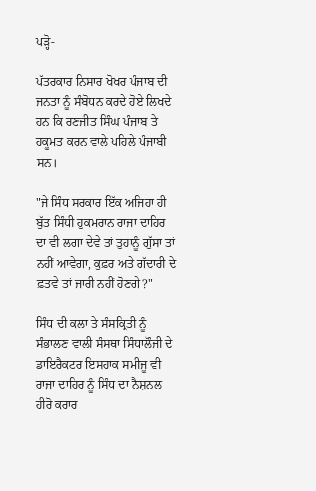ਪੜ੍ਹੋ-

ਪੱਤਰਕਾਰ ਨਿਸਾਰ ਖੋਖਰ ਪੰਜਾਬ ਦੀ ਜਨਤਾ ਨੂੰ ਸੰਬੋਧਨ ਕਰਦੇ ਹੋਏ ਲਿਖਦੇ ਹਨ ਕਿ ਰਣਜੀਤ ਸਿੰਘ ਪੰਜਾਬ ਤੇ ਹਕੂਮਤ ਕਰਨ ਵਾਲੇ ਪਹਿਲੇ ਪੰਜਾਬੀ ਸਨ।

"ਜੇ ਸਿੰਧ ਸਰਕਾਰ ਇੱਕ ਅਜਿਹਾ ਹੀ ਬੁੱਤ ਸਿੰਧੀ ਹੁਕਮਰਾਨ ਰਾਜਾ ਦਾਹਿਰ ਦਾ ਵੀ ਲਗਾ ਦੇਵੇ ਤਾਂ ਤੁਹਾਨੂੰ ਗੁੱਸਾ ਤਾਂ ਨਹੀਂ ਆਵੇਗਾ, ਕੁਫ਼ਰ ਅਤੇ ਗੱਦਾਰੀ ਦੇ ਫ਼ਤਵੇ ਤਾਂ ਜਾਰੀ ਨਹੀਂ ਹੋਣਗੇ?"

ਸਿੰਧ ਦੀ ਕਲਾ ਤੇ ਸੰਸਕ੍ਰਿਤੀ ਨੂੰ ਸੰਭਾਲਣ ਵਾਲੀ ਸੰਸਥਾ ਸਿੰਧਾਲੌਜੀ ਦੇ ਡਾਇਰੈਕਟਰ ਇਸਹਾਕ ਸਮੀਜੂ ਵੀ ਰਾਜਾ ਦਾਹਿਰ ਨੂੰ ਸਿੰਧ ਦਾ ਨੈਸ਼ਨਲ ਹੀਰੋ ਕਰਾਰ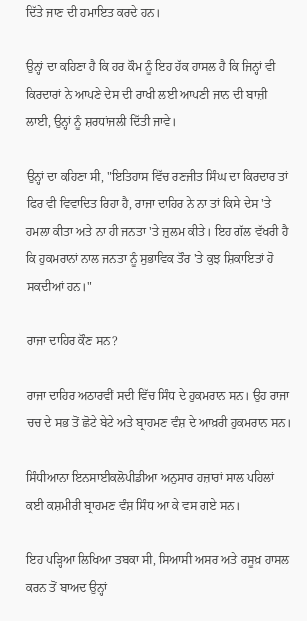ਦਿੱਤੇ ਜਾਣ ਦੀ ਹਮਾਇਤ ਕਰਦੇ ਹਨ।

ਉਨ੍ਹਾਂ ਦਾ ਕਹਿਣਾ ਹੈ ਕਿ ਹਰ ਕੌਮ ਨੂੰ ਇਹ ਹੱਕ ਹਾਸਲ ਹੈ ਕਿ ਜਿਨ੍ਹਾਂ ਵੀ ਕਿਰਦਾਰਾਂ ਨੇ ਆਪਣੇ ਦੇਸ ਦੀ ਰਾਖੀ ਲਈ ਆਪਣੀ ਜਾਨ ਦੀ ਬਾਜ਼ੀ ਲਾਈ, ਉਨ੍ਹਾਂ ਨੂੰ ਸ਼ਰਧਾਂਜਲੀ ਦਿੱਤੀ ਜਾਵੇ।

ਉਨ੍ਹਾਂ ਦਾ ਕਹਿਣਾ ਸੀ, "ਇਤਿਹਾਸ ਵਿੱਚ ਰਣਜੀਤ ਸਿੰਘ ਦਾ ਕਿਰਦਾਰ ਤਾਂ ਫਿਰ ਵੀ ਵਿਵਾਦਿਤ ਰਿਹਾ ਹੈ, ਰਾਜਾ ਦਾਹਿਰ ਨੇ ਨਾ ਤਾਂ ਕਿਸੇ ਦੇਸ 'ਤੇ ਹਮਲਾ ਕੀਤਾ ਅਤੇ ਨਾ ਹੀ ਜਨਤਾ 'ਤੇ ਜ਼ੁਲਮ ਕੀਤੇ। ਇਹ ਗੱਲ ਵੱਖਰੀ ਹੈ ਕਿ ਹੁਕਮਰਾਨਾਂ ਨਾਲ ਜਨਤਾ ਨੂੰ ਸੁਭਾਵਿਕ ਤੌਰ 'ਤੇ ਕੁਝ ਸ਼ਿਕਾਇਤਾਂ ਹੋ ਸਕਦੀਆਂ ਹਨ।"

ਰਾਜਾ ਦਾਹਿਰ ਕੌਣ ਸਨ?

ਰਾਜਾ ਦਾਹਿਰ ਅਠਾਰਵੀਂ ਸਦੀ ਵਿੱਚ ਸਿੰਧ ਦੇ ਹੁਕਮਰਾਨ ਸਨ। ਉਹ ਰਾਜਾ ਚਚ ਦੇ ਸਭ ਤੋਂ ਛੋਟੇ ਬੇਟੇ ਅਤੇ ਬ੍ਰਾਹਮਣ ਵੰਸ਼ ਦੇ ਆਖ਼ਰੀ ਹੁਕਮਰਾਨ ਸਨ।

ਸਿੰਧੀਆਨਾ ਇਨਸਾਈਕਲੋਪੀਡੀਆ ਅਨੁਸਾਰ ਹਜ਼ਾਰਾਂ ਸਾਲ ਪਹਿਲਾਂ ਕਈ ਕਸ਼ਮੀਰੀ ਬ੍ਰਾਹਮਣ ਵੰਸ਼ ਸਿੰਧ ਆ ਕੇ ਵਸ ਗਏ ਸਨ।

ਇਹ ਪੜ੍ਹਿਆ ਲਿਖਿਆ ਤਬਕਾ ਸੀ, ਸਿਆਸੀ ਅਸਰ ਅਤੇ ਰਸੂਖ਼ ਹਾਸਲ ਕਰਨ ਤੋਂ ਬਾਅਦ ਉਨ੍ਹਾਂ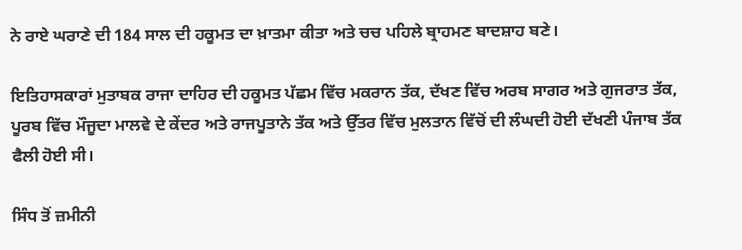ਨੇ ਰਾਏ ਘਰਾਣੇ ਦੀ 184 ਸਾਲ ਦੀ ਹਕੂਮਤ ਦਾ ਖ਼ਾਤਮਾ ਕੀਤਾ ਅਤੇ ਚਚ ਪਹਿਲੇ ਬ੍ਰਾਹਮਣ ਬਾਦਸ਼ਾਹ ਬਣੇ।

ਇਤਿਹਾਸਕਾਰਾਂ ਮੁਤਾਬਕ ਰਾਜਾ ਦਾਹਿਰ ਦੀ ਹਕੂਮਤ ਪੱਛਮ ਵਿੱਚ ਮਕਰਾਨ ਤੱਕ, ਦੱਖਣ ਵਿੱਚ ਅਰਬ ਸਾਗਰ ਅਤੇ ਗੁਜਰਾਤ ਤੱਕ, ਪੂਰਬ ਵਿੱਚ ਮੌਜੂਦਾ ਮਾਲਵੇ ਦੇ ਕੇਂਦਰ ਅਤੇ ਰਾਜਪੂਤਾਨੇ ਤੱਕ ਅਤੇ ਉੱਤਰ ਵਿੱਚ ਮੁਲਤਾਨ ਵਿੱਚੋਂ ਦੀ ਲੰਘਦੀ ਹੋਈ ਦੱਖਣੀ ਪੰਜਾਬ ਤੱਕ ਫੈਲੀ ਹੋਈ ਸੀ।

ਸਿੰਧ ਤੋਂ ਜ਼ਮੀਨੀ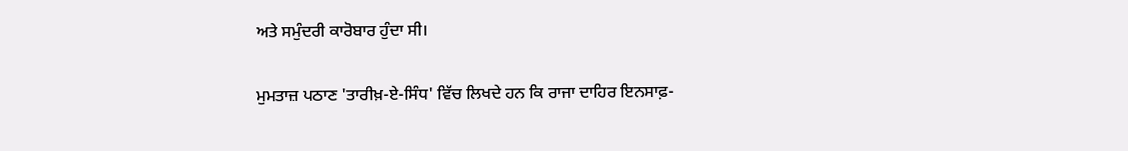ਅਤੇ ਸਮੁੰਦਰੀ ਕਾਰੋਬਾਰ ਹੁੰਦਾ ਸੀ।

ਮੁਮਤਾਜ਼ ਪਠਾਣ 'ਤਾਰੀਖ਼-ਏ-ਸਿੰਧ' ਵਿੱਚ ਲਿਖਦੇ ਹਨ ਕਿ ਰਾਜਾ ਦਾਹਿਰ ਇਨਸਾਫ਼-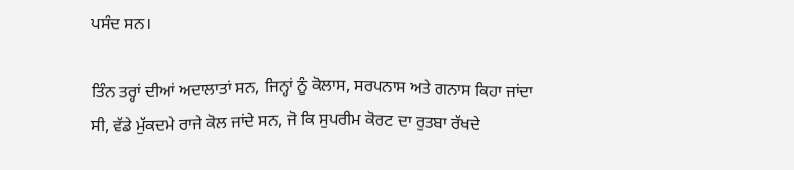ਪਸੰਦ ਸਨ।

ਤਿੰਨ ਤਰ੍ਹਾਂ ਦੀਆਂ ਅਦਾਲਾਤਾਂ ਸਨ, ਜਿਨ੍ਹਾਂ ਨੂੰ ਕੋਲਾਸ, ਸਰਪਨਾਸ ਅਤੇ ਗਨਾਸ ਕਿਹਾ ਜਾਂਦਾ ਸੀ, ਵੱਡੇ ਮੁੱਕਦਮੇ ਰਾਜੇ ਕੋਲ ਜਾਂਦੇ ਸਨ, ਜੋ ਕਿ ਸੁਪਰੀਮ ਕੋਰਟ ਦਾ ਰੁਤਬਾ ਰੱਖਦੇ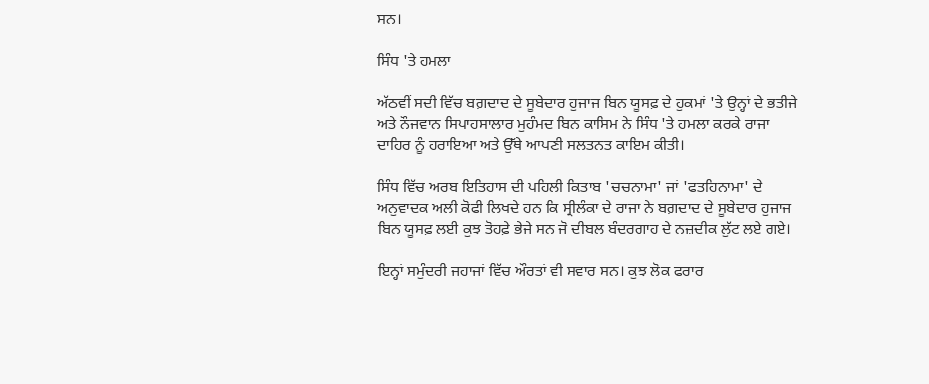ਸਨ।

ਸਿੰਧ 'ਤੇ ਹਮਲਾ

ਅੱਠਵੀਂ ਸਦੀ ਵਿੱਚ ਬਗ਼ਦਾਦ ਦੇ ਸੂਬੇਦਾਰ ਹੁਜਾਜ ਬਿਨ ਯੂਸਫ਼ ਦੇ ਹੁਕਮਾਂ 'ਤੇ ਉਨ੍ਹਾਂ ਦੇ ਭਤੀਜੇ ਅਤੇ ਨੌਜਵਾਨ ਸਿਪਾਹਸਾਲਾਰ ਮੁਹੰਮਦ ਬਿਨ ਕਾਸਿਮ ਨੇ ਸਿੰਧ 'ਤੇ ਹਮਲਾ ਕਰਕੇ ਰਾਜਾ ਦਾਹਿਰ ਨੂੰ ਹਰਾਇਆ ਅਤੇ ਉੱਥੇ ਆਪਣੀ ਸਲਤਨਤ ਕਾਇਮ ਕੀਤੀ।

ਸਿੰਧ ਵਿੱਚ ਅਰਬ ਇਤਿਹਾਸ ਦੀ ਪਹਿਲੀ ਕਿਤਾਬ 'ਚਚਨਾਮਾ' ਜਾਂ 'ਫਤਹਿਨਾਮਾ' ਦੇ ਅਨੁਵਾਦਕ ਅਲੀ ਕੋਫੀ ਲਿਖਦੇ ਹਨ ਕਿ ਸ੍ਰੀਲੰਕਾ ਦੇ ਰਾਜਾ ਨੇ ਬਗ਼ਦਾਦ ਦੇ ਸੂਬੇਦਾਰ ਹੁਜਾਜ ਬਿਨ ਯੂਸਫ਼ ਲਈ ਕੁਝ ਤੋਹਫ਼ੇ ਭੇਜੇ ਸਨ ਜੋ ਦੀਬਲ ਬੰਦਰਗਾਹ ਦੇ ਨਜ਼ਦੀਕ ਲੁੱਟ ਲਏ ਗਏ।

ਇਨ੍ਹਾਂ ਸਮੁੰਦਰੀ ਜਹਾਜਾਂ ਵਿੱਚ ਔਰਤਾਂ ਵੀ ਸਵਾਰ ਸਨ। ਕੁਝ ਲੋਕ ਫਰਾਰ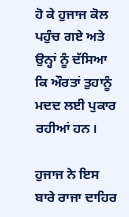ਹੋ ਕੇ ਹੁਜਾਜ ਕੋਲ ਪਹੁੰਚ ਗਏ ਅਤੇ ਉਨ੍ਹਾਂ ਨੂੰ ਦੱਸਿਆ ਕਿ ਔਰਤਾਂ ਤੁਹਾਨੂੰ ਮਦਦ ਲਈ ਪੁਕਾਰ ਰਹੀਆਂ ਹਨ।

ਹੁਜਾਜ ਨੇ ਇਸ ਬਾਰੇ ਰਾਜਾ ਦਾਹਿਰ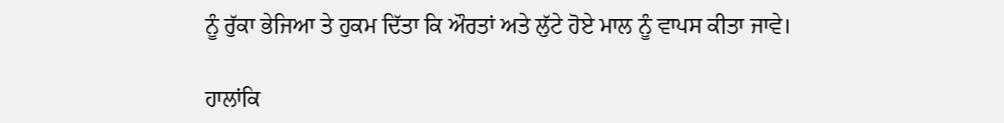ਨੂੰ ਰੁੱਕਾ ਭੇਜਿਆ ਤੇ ਹੁਕਮ ਦਿੱਤਾ ਕਿ ਔਰਤਾਂ ਅਤੇ ਲੁੱਟੇ ਹੋਏ ਮਾਲ ਨੂੰ ਵਾਪਸ ਕੀਤਾ ਜਾਵੇ।

ਹਾਲਾਂਕਿ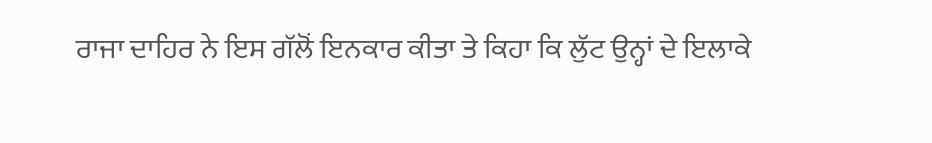ਰਾਜਾ ਦਾਹਿਰ ਨੇ ਇਸ ਗੱਲੋਂ ਇਨਕਾਰ ਕੀਤਾ ਤੇ ਕਿਹਾ ਕਿ ਲੁੱਟ ਉਨ੍ਹਾਂ ਦੇ ਇਲਾਕੇ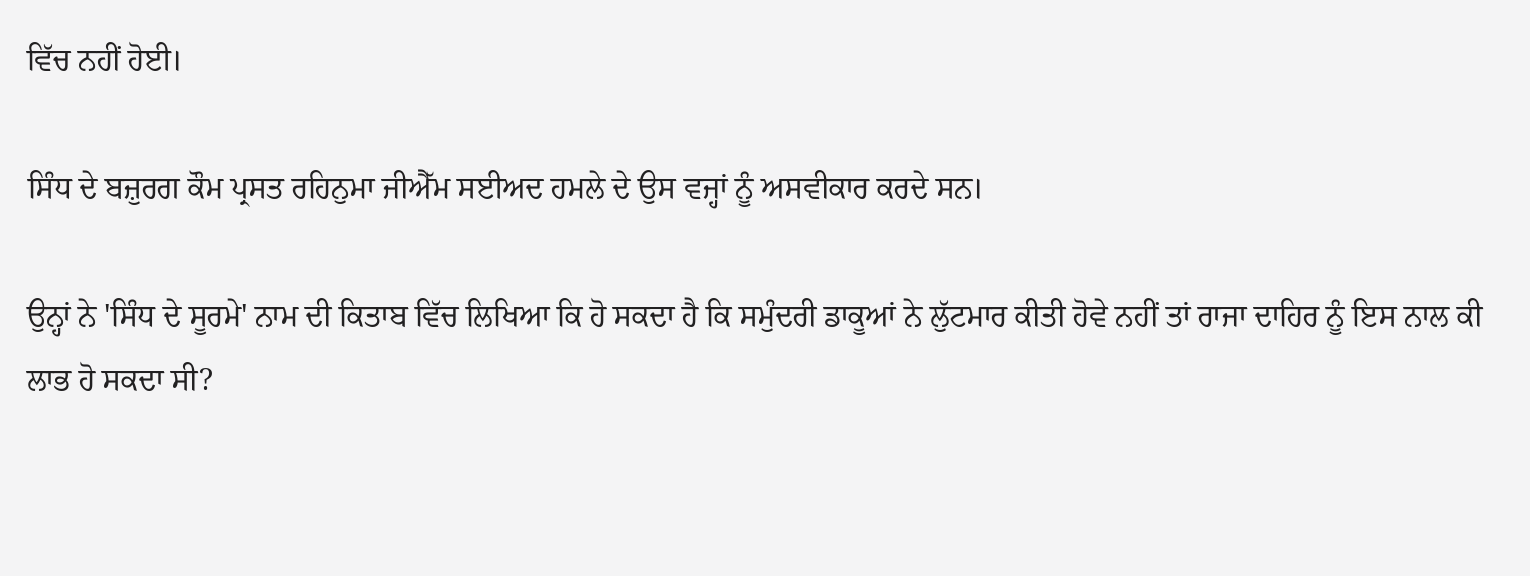ਵਿੱਚ ਨਹੀਂ ਹੋਈ।

ਸਿੰਧ ਦੇ ਬਜ਼ੁਰਗ ਕੌਮ ਪ੍ਰਸਤ ਰਹਿਨੁਮਾ ਜੀਐੱਮ ਸਈਅਦ ਹਮਲੇ ਦੇ ਉਸ ਵਜ੍ਹਾਂ ਨੂੰ ਅਸਵੀਕਾਰ ਕਰਦੇ ਸਨ।

ਉਨ੍ਹਾਂ ਨੇ 'ਸਿੰਧ ਦੇ ਸੂਰਮੇ' ਨਾਮ ਦੀ ਕਿਤਾਬ ਵਿੱਚ ਲਿਖਿਆ ਕਿ ਹੋ ਸਕਦਾ ਹੈ ਕਿ ਸਮੁੰਦਰੀ ਡਾਕੂਆਂ ਨੇ ਲੁੱਟਮਾਰ ਕੀਤੀ ਹੋਵੇ ਨਹੀਂ ਤਾਂ ਰਾਜਾ ਦਾਹਿਰ ਨੂੰ ਇਸ ਨਾਲ ਕੀ ਲਾਭ ਹੋ ਸਕਦਾ ਸੀ?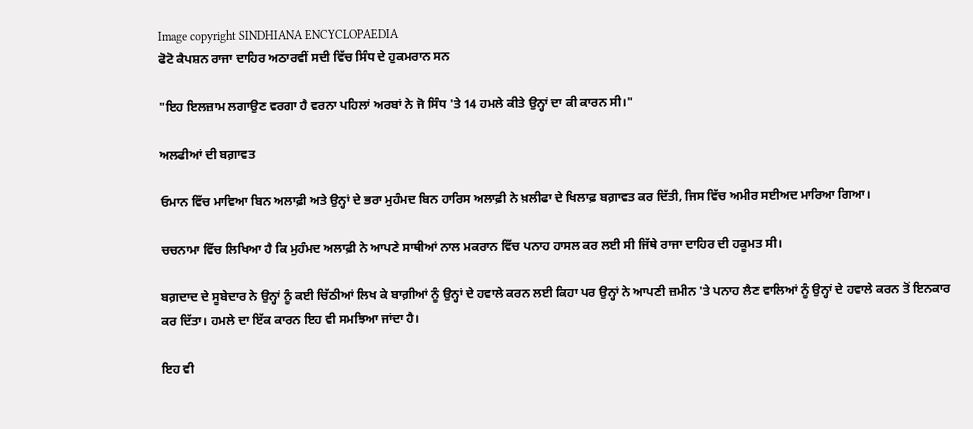Image copyright SINDHIANA ENCYCLOPAEDIA
ਫੋਟੋ ਕੈਪਸ਼ਨ ਰਾਜਾ ਦਾਹਿਰ ਅਠਾਰਵੀਂ ਸਦੀ ਵਿੱਚ ਸਿੰਧ ਦੇ ਹੁਕਮਰਾਨ ਸਨ

"ਇਹ ਇਲਜ਼ਾਮ ਲਗਾਉਣ ਵਰਗਾ ਹੈ ਵਰਨਾ ਪਹਿਲਾਂ ਅਰਬਾਂ ਨੇ ਜੋ ਸਿੰਧ 'ਤੇ 14 ਹਮਲੇ ਕੀਤੇ ਉਨ੍ਹਾਂ ਦਾ ਕੀ ਕਾਰਨ ਸੀ।"

ਅਲਫੀਆਂ ਦੀ ਬਗ਼ਾਵਤ

ਓਮਾਨ ਵਿੱਚ ਮਾਵਿਆ ਬਿਨ ਅਲਾਫ਼ੀ ਅਤੇ ਉਨ੍ਹਾਂ ਦੇ ਭਰਾ ਮੁਹੰਮਦ ਬਿਨ ਹਾਰਿਸ ਅਲਾਫ਼ੀ ਨੇ ਖ਼ਲੀਫਾ ਦੇ ਖਿਲਾਫ਼ ਬਗ਼ਾਵਤ ਕਰ ਦਿੱਤੀ, ਜਿਸ ਵਿੱਚ ਅਮੀਰ ਸਈਅਦ ਮਾਰਿਆ ਗਿਆ।

ਚਚਨਾਮਾ ਵਿੱਚ ਲਿਖਿਆ ਹੈ ਕਿ ਮੁਹੰਮਦ ਅਲਾਫ਼ੀ ਨੇ ਆਪਣੇ ਸਾਥੀਆਂ ਨਾਲ ਮਕਰਾਨ ਵਿੱਚ ਪਨਾਹ ਹਾਸਲ ਕਰ ਲਈ ਸੀ ਜਿੱਥੇ ਰਾਜਾ ਦਾਹਿਰ ਦੀ ਹਕੂਮਤ ਸੀ।

ਬਗ਼ਦਾਦ ਦੇ ਸੂਬੇਦਾਰ ਨੇ ਉਨ੍ਹਾਂ ਨੂੰ ਕਈ ਚਿੱਠੀਆਂ ਲਿਖ ਕੇ ਬਾਗ਼ੀਆਂ ਨੂੰ ਉਨ੍ਹਾਂ ਦੇ ਹਵਾਲੇ ਕਰਨ ਲਈ ਕਿਹਾ ਪਰ ਉਨ੍ਹਾਂ ਨੇ ਆਪਣੀ ਜ਼ਮੀਨ 'ਤੇ ਪਨਾਹ ਲੈਣ ਵਾਲਿਆਂ ਨੂੰ ਉਨ੍ਹਾਂ ਦੇ ਹਵਾਲੇ ਕਰਨ ਤੋਂ ਇਨਕਾਰ ਕਰ ਦਿੱਤਾ। ਹਮਲੇ ਦਾ ਇੱਕ ਕਾਰਨ ਇਹ ਵੀ ਸਮਝਿਆ ਜਾਂਦਾ ਹੈ।

ਇਹ ਵੀ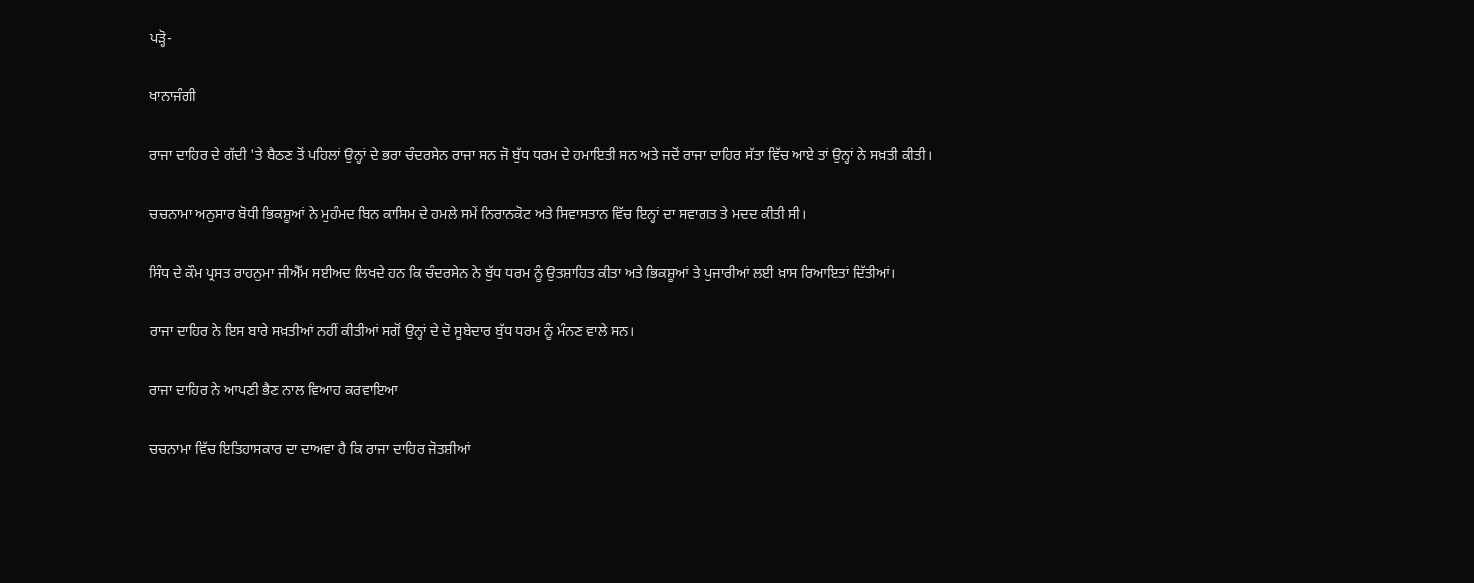ਪੜ੍ਹੋ-

ਖਾਨਾਜੰਗੀ

ਰਾਜਾ ਦਾਹਿਰ ਦੇ ਗੱਦੀ 'ਤੇ ਬੈਠਣ ਤੋਂ ਪਹਿਲਾਂ ਉਨ੍ਹਾਂ ਦੇ ਭਰਾ ਚੰਦਰਸੇਨ ਰਾਜਾ ਸਨ ਜੋ ਬੁੱਧ ਧਰਮ ਦੇ ਹਮਾਇਤੀ ਸਨ ਅਤੇ ਜਦੋਂ ਰਾਜਾ ਦਾਹਿਰ ਸੱਤਾ ਵਿੱਚ ਆਏ ਤਾਂ ਉਨ੍ਹਾਂ ਨੇ ਸਖ਼ਤੀ ਕੀਤੀ।

ਚਚਨਾਮਾ ਅਨੁਸਾਰ ਬੋਧੀ ਭਿਕਸ਼ੂਆਂ ਨੇ ਮੁਹੰਮਦ ਬਿਨ ਕਾਸਿਮ ਦੇ ਹਮਲੇ ਸਮੇਂ ਨਿਰਾਨਕੋਟ ਅਤੇ ਸਿਵਾਸਤਾਨ ਵਿੱਚ ਇਨ੍ਹਾਂ ਦਾ ਸਵਾਗਤ ਤੇ ਮਦਦ ਕੀਤੀ ਸੀ।

ਸਿੰਧ ਦੇ ਕੌਮ ਪ੍ਰਸਤ ਰਾਹਨੁਮਾ ਜੀਐੱਮ ਸਈਅਦ ਲਿਖਦੇ ਹਨ ਕਿ ਚੰਦਰਸੇਨ ਨੇ ਬੁੱਧ ਧਰਮ ਨੂੰ ਉਤਸ਼ਾਹਿਤ ਕੀਤਾ ਅਤੇ ਭਿਕਸ਼ੂਆਂ ਤੇ ਪੁਜਾਰੀਆਂ ਲਈ ਖ਼ਾਸ ਰਿਆਇਤਾਂ ਦਿੱਤੀਆਂ।

ਰਾਜਾ ਦਾਹਿਰ ਨੇ ਇਸ ਬਾਰੇ ਸਖ਼ਤੀਆਂ ਨਹੀਂ ਕੀਤੀਆਂ ਸਗੋਂ ਉਨ੍ਹਾਂ ਦੇ ਦੋ ਸੂਬੇਦਾਰ ਬੁੱਧ ਧਰਮ ਨੂੰ ਮੰਨਣ ਵਾਲੇ ਸਨ।

ਰਾਜਾ ਦਾਹਿਰ ਨੇ ਆਪਣੀ ਭੈਣ ਨਾਲ ਵਿਆਹ ਕਰਵਾਇਆ

ਚਚਨਾਮਾ ਵਿੱਚ ਇਤਿਹਾਸਕਾਰ ਦਾ ਦਾਅਵਾ ਹੈ ਕਿ ਰਾਜਾ ਦਾਹਿਰ ਜੋਤਸ਼ੀਆਂ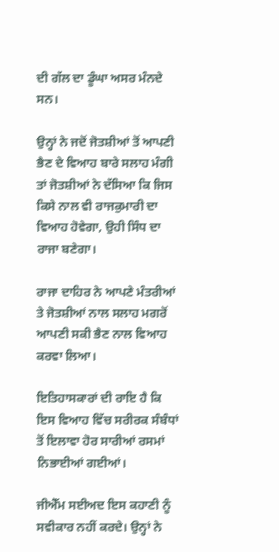ਦੀ ਗੱਲ ਦਾ ਡੂੰਘਾ ਅਸਰ ਮੰਨਦੇ ਸਨ।

ਉਨ੍ਹਾਂ ਨੇ ਜਦੋਂ ਜੋਤਸ਼ੀਆਂ ਤੋਂ ਆਪਣੀ ਭੈਣ ਦੇ ਵਿਆਹ ਬਾਰੇ ਸਲਾਹ ਮੰਗੀ ਤਾਂ ਜੋਤਸ਼ੀਆਂ ਨੇ ਦੱਸਿਆ ਕਿ ਜਿਸ ਕਿਸੇ ਨਾਲ ਵੀ ਰਾਜਕੁਮਾਰੀ ਦਾ ਵਿਆਹ ਹੋਵੇਗਾ, ਉਹੀ ਸਿੰਧ ਦਾ ਰਾਜਾ ਬਣੇਗਾ।

ਰਾਜਾ ਦਾਹਿਰ ਨੇ ਆਪਣੇ ਮੰਤਰੀਆਂ ਤੇ ਜੋਤਸ਼ੀਆਂ ਨਾਲ ਸਲਾਹ ਮਗਰੋਂ ਆਪਣੀ ਸਕੀ ਭੈਣ ਨਾਲ ਵਿਆਹ ਕਰਵਾ ਲਿਆ।

ਇਤਿਹਾਸਕਾਰਾਂ ਦੀ ਰਾਇ ਹੈ ਕਿ ਇਸ ਵਿਆਹ ਵਿੱਚ ਸਰੀਰਕ ਸੰਬੰਧਾਂ ਤੋਂ ਇਲਾਵਾ ਹੋਰ ਸਾਰੀਆਂ ਰਸਮਾਂ ਨਿਭਾਈਆਂ ਗਈਆਂ।

ਜੀਐੱਮ ਸਈਅਦ ਇਸ ਕਹਾਣੀ ਨੂੰ ਸਵੀਕਾਰ ਨਹੀਂ ਕਰਦੇ। ਉਨ੍ਹਾਂ ਨੇ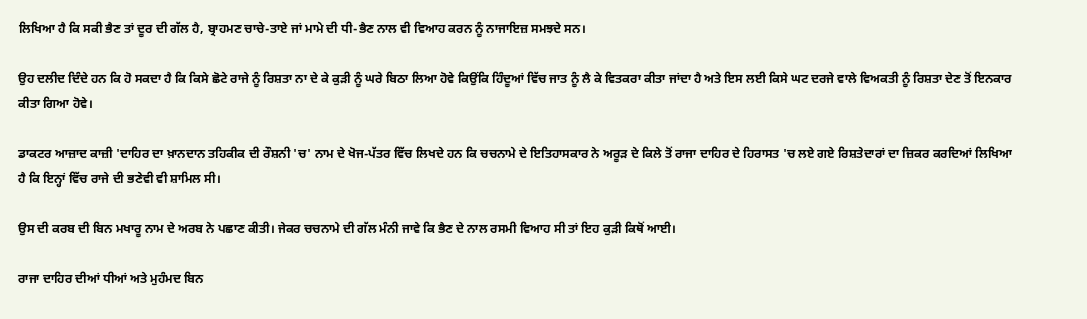ਲਿਖਿਆ ਹੈ ਕਿ ਸਕੀ ਭੈਣ ਤਾਂ ਦੂਰ ਦੀ ਗੱਲ ਹੈ, ਬ੍ਰਾਹਮਣ ਚਾਚੇ-ਤਾਏ ਜਾਂ ਮਾਮੇ ਦੀ ਧੀ-ਭੈਣ ਨਾਲ ਵੀ ਵਿਆਹ ਕਰਨ ਨੂੰ ਨਾਜਾਇਜ਼ ਸਮਝਦੇ ਸਨ।

ਉਹ ਦਲੀਦ ਦਿੰਦੇ ਹਨ ਕਿ ਹੋ ਸਕਦਾ ਹੈ ਕਿ ਕਿਸੇ ਛੋਟੇ ਰਾਜੇ ਨੂੰ ਰਿਸ਼ਤਾ ਨਾ ਦੇ ਕੇ ਕੁੜੀ ਨੂੰ ਘਰੇ ਬਿਠਾ ਲਿਆ ਹੋਵੇ ਕਿਉਂਕਿ ਹਿੰਦੂਆਂ ਵਿੱਚ ਜਾਤ ਨੂੰ ਲੈ ਕੇ ਵਿਤਕਰਾ ਕੀਤਾ ਜਾਂਦਾ ਹੈ ਅਤੇ ਇਸ ਲਈ ਕਿਸੇ ਘਟ ਦਰਜੇ ਵਾਲੇ ਵਿਅਕਤੀ ਨੂੰ ਰਿਸ਼ਤਾ ਦੇਣ ਤੋਂ ਇਨਕਾਰ ਕੀਤਾ ਗਿਆ ਹੋਵੇ।

ਡਾਕਟਰ ਆਜ਼ਾਦ ਕਾਜ਼ੀ 'ਦਾਹਿਰ ਦਾ ਖ਼ਾਨਦਾਨ ਤਹਿਕੀਕ ਦੀ ਰੌਸ਼ਨੀ 'ਚ' ਨਾਮ ਦੇ ਖੋਜ-ਪੱਤਰ ਵਿੱਚ ਲਿਖਦੇ ਹਨ ਕਿ ਚਚਨਾਮੇ ਦੇ ਇਤਿਹਾਸਕਾਰ ਨੇ ਅਰੂੜ ਦੇ ਕਿਲੇ ਤੋਂ ਰਾਜਾ ਦਾਹਿਰ ਦੇ ਹਿਰਾਸਤ 'ਚ ਲਏ ਗਏ ਰਿਸ਼ਤੇਦਾਰਾਂ ਦਾ ਜ਼ਿਕਰ ਕਰਦਿਆਂ ਲਿਖਿਆ ਹੈ ਕਿ ਇਨ੍ਹਾਂ ਵਿੱਚ ਰਾਜੇ ਦੀ ਭਣੇਵੀ ਵੀ ਸ਼ਾਮਿਲ ਸੀ।

ਉਸ ਦੀ ਕਰਬ ਦੀ ਬਿਨ ਮਖਾਰੂ ਨਾਮ ਦੇ ਅਰਬ ਨੇ ਪਛਾਣ ਕੀਤੀ। ਜੇਕਰ ਚਚਨਾਮੇ ਦੀ ਗੱਲ ਮੰਨੀ ਜਾਵੇ ਕਿ ਭੈਣ ਦੇ ਨਾਲ ਰਸਮੀ ਵਿਆਹ ਸੀ ਤਾਂ ਇਹ ਕੁੜੀ ਕਿਥੋਂ ਆਈ।

ਰਾਜਾ ਦਾਹਿਰ ਦੀਆਂ ਧੀਆਂ ਅਤੇ ਮੁਹੰਮਦ ਬਿਨ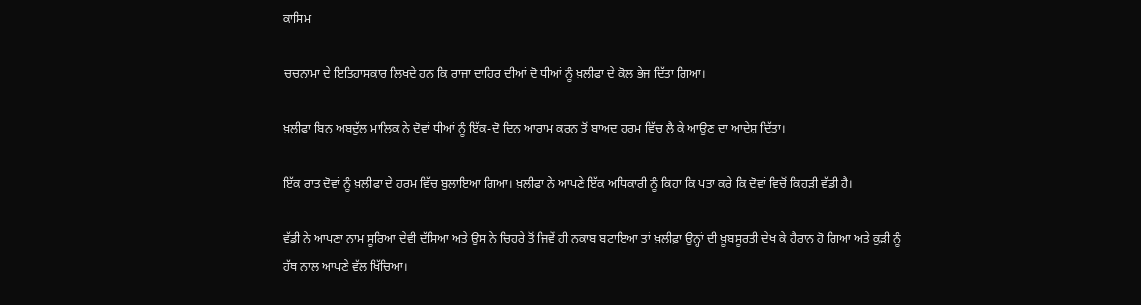ਕਾਸਿਮ

ਚਚਨਾਮਾ ਦੇ ਇਤਿਹਾਸਕਾਰ ਲਿਖਦੇ ਹਨ ਕਿ ਰਾਜਾ ਦਾਹਿਰ ਦੀਆਂ ਦੋ ਧੀਆਂ ਨੂੰ ਖ਼ਲੀਫਾ ਦੇ ਕੋਲ ਭੇਜ ਦਿੱਤਾ ਗਿਆ।

ਖ਼ਲੀਫਾ ਬਿਨ ਅਬਦੁੱਲ ਮਾਲਿਕ ਨੇ ਦੋਵਾਂ ਧੀਆਂ ਨੂੰ ਇੱਕ-ਦੋ ਦਿਨ ਆਰਾਮ ਕਰਨ ਤੋਂ ਬਾਅਦ ਹਰਮ ਵਿੱਚ ਲੈ ਕੇ ਆਉਣ ਦਾ ਆਦੇਸ਼ ਦਿੱਤਾ।

ਇੱਕ ਰਾਤ ਦੋਵਾਂ ਨੂੰ ਖ਼ਲੀਫਾ ਦੇ ਹਰਮ ਵਿੱਚ ਬੁਲਾਇਆ ਗਿਆ। ਖ਼ਲੀਫਾ ਨੇ ਆਪਣੇ ਇੱਕ ਅਧਿਕਾਰੀ ਨੂੰ ਕਿਹਾ ਕਿ ਪਤਾ ਕਰੇ ਕਿ ਦੋਵਾਂ ਵਿਚੋਂ ਕਿਹੜੀ ਵੱਡੀ ਹੈ।

ਵੱਡੀ ਨੇ ਆਪਣਾ ਨਾਮ ਸੂਰਿਆ ਦੇਵੀ ਦੱਸਿਆ ਅਤੇ ਉਸ ਨੇ ਚਿਹਰੇ ਤੋਂ ਜਿਵੇਂ ਹੀ ਨਕਾਬ ਬਟਾਇਆ ਤਾਂ ਖ਼ਲੀਫ਼ਾ ਉਨ੍ਹਾਂ ਦੀ ਖ਼ੂਬਸੂਰਤੀ ਦੇਖ ਕੇ ਹੈਰਾਨ ਹੋ ਗਿਆ ਅਤੇ ਕੁੜੀ ਨੂੰ ਹੱਥ ਨਾਲ ਆਪਣੇ ਵੱਲ ਖਿੱਚਿਆ।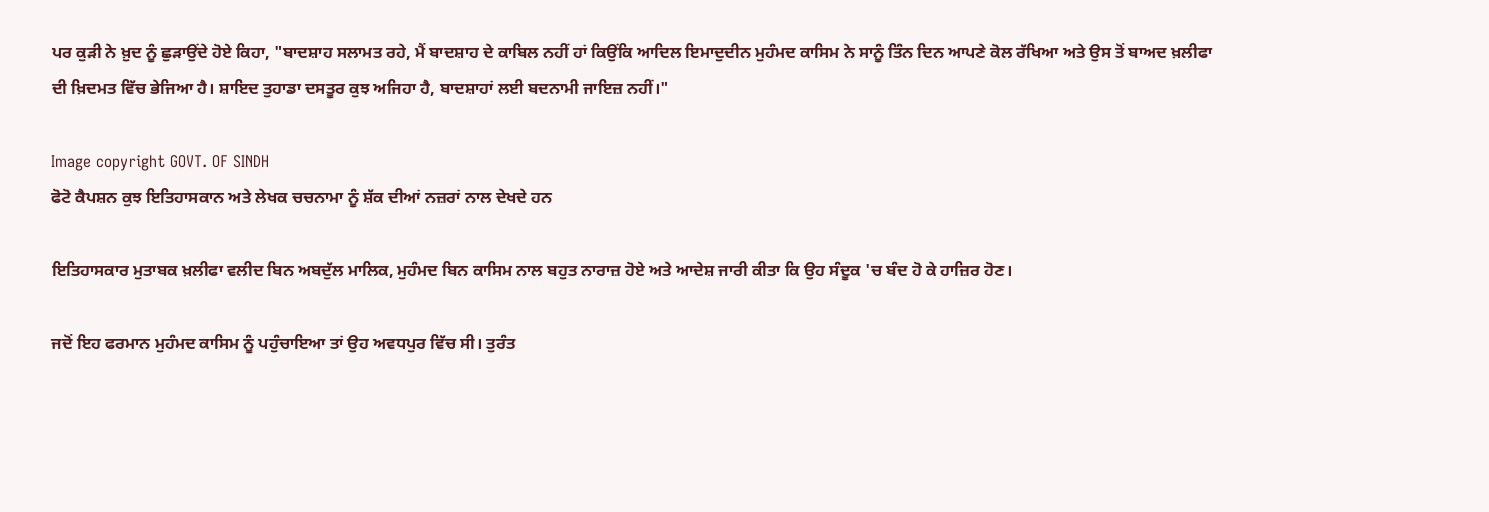ਪਰ ਕੁੜੀ ਨੇ ਖ਼ੁਦ ਨੂੰ ਛੁੜਾਉਂਦੇ ਹੋਏ ਕਿਹਾ, "ਬਾਦਸ਼ਾਹ ਸਲਾਮਤ ਰਹੇ, ਮੈਂ ਬਾਦਸ਼ਾਹ ਦੇ ਕਾਬਿਲ ਨਹੀਂ ਹਾਂ ਕਿਉਂਕਿ ਆਦਿਲ ਇਮਾਦੁਦੀਨ ਮੁਹੰਮਦ ਕਾਸਿਮ ਨੇ ਸਾਨੂੰ ਤਿੰਨ ਦਿਨ ਆਪਣੇ ਕੋਲ ਰੱਖਿਆ ਅਤੇ ਉਸ ਤੋਂ ਬਾਅਦ ਖ਼ਲੀਫਾ ਦੀ ਖ਼ਿਦਮਤ ਵਿੱਚ ਭੇਜਿਆ ਹੈ। ਸ਼ਾਇਦ ਤੁਹਾਡਾ ਦਸਤੂਰ ਕੁਝ ਅਜਿਹਾ ਹੈ, ਬਾਦਸ਼ਾਹਾਂ ਲਈ ਬਦਨਾਮੀ ਜਾਇਜ਼ ਨਹੀਂ।"

Image copyright GOVT. OF SINDH
ਫੋਟੋ ਕੈਪਸ਼ਨ ਕੁਝ ਇਤਿਹਾਸਕਾਨ ਅਤੇ ਲੇਖਕ ਚਚਨਾਮਾ ਨੂੰ ਸ਼ੱਕ ਦੀਆਂ ਨਜ਼ਰਾਂ ਨਾਲ ਦੇਖਦੇ ਹਨ

ਇਤਿਹਾਸਕਾਰ ਮੁਤਾਬਕ ਖ਼ਲੀਫਾ ਵਲੀਦ ਬਿਨ ਅਬਦੁੱਲ ਮਾਲਿਕ, ਮੁਹੰਮਦ ਬਿਨ ਕਾਸਿਮ ਨਾਲ ਬਹੁਤ ਨਾਰਾਜ਼ ਹੋਏ ਅਤੇ ਆਦੇਸ਼ ਜਾਰੀ ਕੀਤਾ ਕਿ ਉਹ ਸੰਦੂਕ 'ਚ ਬੰਦ ਹੋ ਕੇ ਹਾਜ਼ਿਰ ਹੋਣ।

ਜਦੋਂ ਇਹ ਫਰਮਾਨ ਮੁਹੰਮਦ ਕਾਸਿਮ ਨੂੰ ਪਹੁੰਚਾਇਆ ਤਾਂ ਉਹ ਅਵਧਪੁਰ ਵਿੱਚ ਸੀ। ਤੁਰੰਤ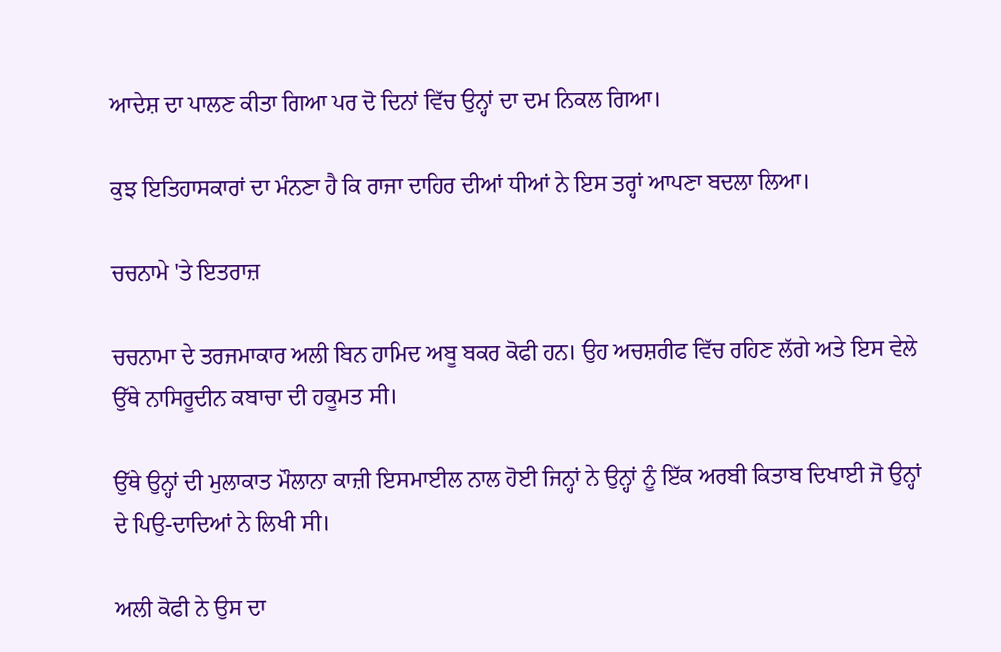ਆਦੇਸ਼ ਦਾ ਪਾਲਣ ਕੀਤਾ ਗਿਆ ਪਰ ਦੋ ਦਿਨਾਂ ਵਿੱਚ ਉਨ੍ਹਾਂ ਦਾ ਦਮ ਨਿਕਲ ਗਿਆ।

ਕੁਝ ਇਤਿਹਾਸਕਾਰਾਂ ਦਾ ਮੰਨਣਾ ਹੈ ਕਿ ਰਾਜਾ ਦਾਹਿਰ ਦੀਆਂ ਧੀਆਂ ਨੇ ਇਸ ਤਰ੍ਹਾਂ ਆਪਣਾ ਬਦਲਾ ਲਿਆ।

ਚਚਨਾਮੇ 'ਤੇ ਇਤਰਾਜ਼

ਚਚਨਾਮਾ ਦੇ ਤਰਜਮਾਕਾਰ ਅਲੀ ਬਿਨ ਹਾਮਿਦ ਅਬੂ ਬਕਰ ਕੋਫੀ ਹਨ। ਉਹ ਅਚਸ਼ਰੀਫ ਵਿੱਚ ਰਹਿਣ ਲੱਗੇ ਅਤੇ ਇਸ ਵੇਲੇ ਉੱਥੇ ਨਾਸਿਰੂਦੀਨ ਕਬਾਚਾ ਦੀ ਹਕੂਮਤ ਸੀ।

ਉੱਥੇ ਉਨ੍ਹਾਂ ਦੀ ਮੁਲਾਕਾਤ ਮੌਲਾਨਾ ਕਾਜ਼ੀ ਇਸਮਾਈਲ ਨਾਲ ਹੋਈ ਜਿਨ੍ਹਾਂ ਨੇ ਉਨ੍ਹਾਂ ਨੂੰ ਇੱਕ ਅਰਬੀ ਕਿਤਾਬ ਦਿਖਾਈ ਜੋ ਉਨ੍ਹਾਂ ਦੇ ਪਿਉ-ਦਾਦਿਆਂ ਨੇ ਲਿਖੀ ਸੀ।

ਅਲੀ ਕੋਫੀ ਨੇ ਉਸ ਦਾ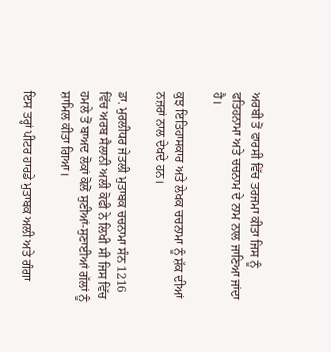ਅਰਬੀ ਤੋਂ ਫਾਰਸੀ ਵਿੱਚ ਤਰਜਮਾ ਕੀਤਾ ਜਿਸ ਨੂੰ ਫਤਿਹਨਾਮਾ ਅਤੇ ਚਚਨਾਮ ਦੇ ਨਾਮ ਨਾਲ ਜਾਣਿਆ ਜਾਂਦਾ ਹੈ।

ਕੁਝ ਇਤਿਹਾਸਕਾਰ ਅਤੇ ਲੇਖਕ ਚਚਨਾਮਾ ਨੂੰ ਸ਼ੱਕ ਦੀਆਂ ਨਜ਼ਰਾਂ ਨਾਲ ਦੇਖਦੇ ਹਨ।

ਡਾ. ਮੁਰਲੀਧਰ ਜੇਤਲੀ ਮੁਤਾਬਕ ਚਚਨਾਮਾ ਸੰਨ 1216 ਵਿੱਚ ਅਰਬ ਸੈਲਾਨੀ ਅਲੀ ਕੋਫੀ ਨੇ ਲਿਖੀ ਸੀ ਜਿਸ ਵਿੱਚ ਹਮਲੇ ਤੋਂ ਬਾਅਦ ਲੋਕਾਂ ਕੋਲੋਂ ਸੁਣੀਆਂ-ਸੁਣਾਈਆਂ ਗੱਲਾਂ ਨੂੰ ਸ਼ਾਮਿਲ ਕੀਤਾ ਗਿਆ।

ਇਸ ਤਰ੍ਹਾਂ ਪੀਟਰ ਹਾਰਡੇ ਮੁਤਾਬਕ ਅਲੀ ਅਤੇ ਗੰਗਾ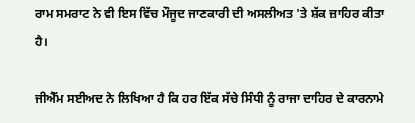ਰਾਮ ਸਮਰਾਟ ਨੇ ਵੀ ਇਸ ਵਿੱਚ ਮੌਜੂਦ ਜਾਣਕਾਰੀ ਦੀ ਅਸਲੀਅਤ 'ਤੇ ਸ਼ੱਕ ਜ਼ਾਹਿਰ ਕੀਤਾ ਹੈ।

ਜੀਐੱਮ ਸਈਅਦ ਨੇ ਲਿਖਿਆ ਹੈ ਕਿ ਹਰ ਇੱਕ ਸੱਚੇ ਸਿੰਧੀ ਨੂੰ ਰਾਜਾ ਦਾਹਿਰ ਦੇ ਕਾਰਨਾਮੇ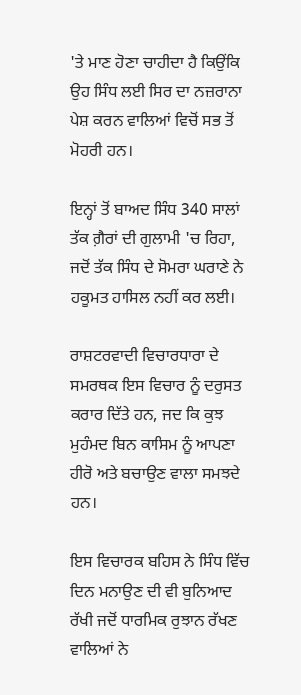'ਤੇ ਮਾਣ ਹੋਣਾ ਚਾਹੀਦਾ ਹੈ ਕਿਉਂਕਿ ਉਹ ਸਿੰਧ ਲਈ ਸਿਰ ਦਾ ਨਜ਼ਰਾਨਾ ਪੇਸ਼ ਕਰਨ ਵਾਲਿਆਂ ਵਿਚੋਂ ਸਭ ਤੋਂ ਮੋਹਰੀ ਹਨ।

ਇਨ੍ਹਾਂ ਤੋਂ ਬਾਅਦ ਸਿੰਧ 340 ਸਾਲਾਂ ਤੱਕ ਗ਼ੈਰਾਂ ਦੀ ਗੁਲਾਮੀ 'ਚ ਰਿਹਾ, ਜਦੋਂ ਤੱਕ ਸਿੰਧ ਦੇ ਸੋਮਰਾ ਘਰਾਣੇ ਨੇ ਹਕੂਮਤ ਹਾਸਿਲ ਨਹੀਂ ਕਰ ਲਈ।

ਰਾਸ਼ਟਰਵਾਦੀ ਵਿਚਾਰਧਾਰਾ ਦੇ ਸਮਰਥਕ ਇਸ ਵਿਚਾਰ ਨੂੰ ਦਰੁਸਤ ਕਰਾਰ ਦਿੱਤੇ ਹਨ, ਜਦ ਕਿ ਕੁਝ ਮੁਹੰਮਦ ਬਿਨ ਕਾਸਿਮ ਨੂੰ ਆਪਣਾ ਹੀਰੋ ਅਤੇ ਬਚਾਉਣ ਵਾਲਾ ਸਮਝਦੇ ਹਨ।

ਇਸ ਵਿਚਾਰਕ ਬਹਿਸ ਨੇ ਸਿੰਧ ਵਿੱਚ ਦਿਨ ਮਨਾਉਣ ਦੀ ਵੀ ਬੁਨਿਆਦ ਰੱਖੀ ਜਦੋਂ ਧਾਰਮਿਕ ਰੁਝਾਨ ਰੱਖਣ ਵਾਲਿਆਂ ਨੇ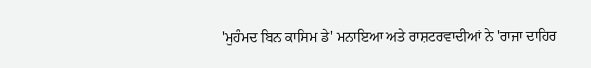'ਮੁਹੰਮਦ ਬਿਨ ਕਾਸਿਮ ਡੇ' ਮਨਾਇਆ ਅਤੇ ਰਾਸ਼ਟਰਵਾਦੀਆਂ ਨੇ 'ਰਾਜਾ ਦਾਹਿਰ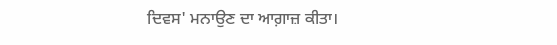ਦਿਵਸ' ਮਨਾਉਣ ਦਾ ਆਗ਼ਾਜ਼ ਕੀਤਾ।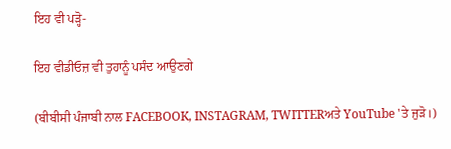ਇਹ ਵੀ ਪੜ੍ਹੋ-

ਇਹ ਵੀਡੀਓਜ਼ ਵੀ ਤੁਹਾਨੂੰ ਪਸੰਦ ਆਉਣਗੇ

(ਬੀਬੀਸੀ ਪੰਜਾਬੀ ਨਾਲ FACEBOOK, INSTAGRAM, TWITTERਅਤੇ YouTube 'ਤੇ ਜੁੜੋ।)